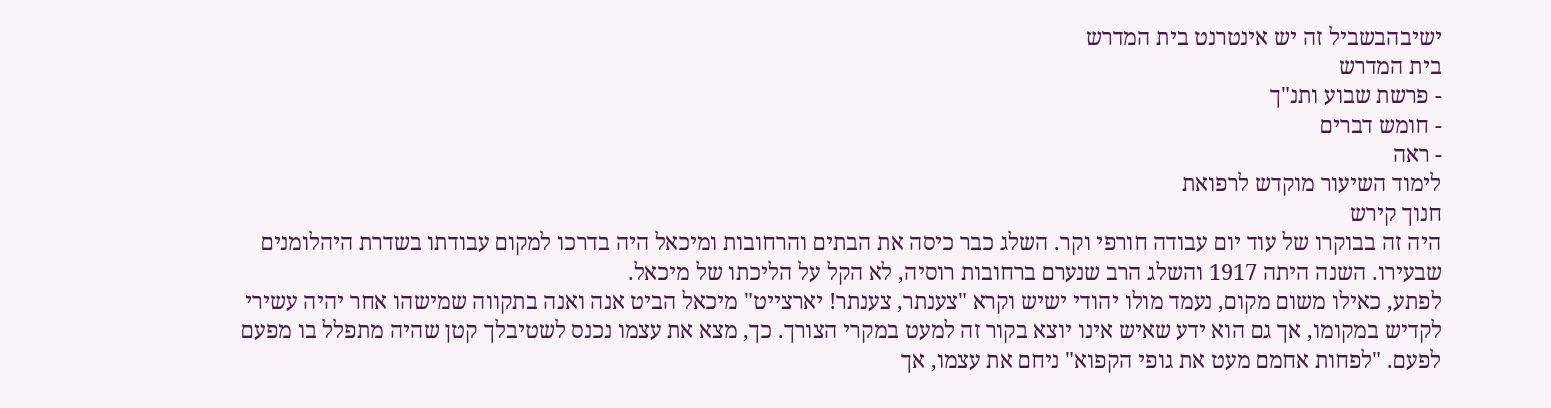ישיבהבשביל זה יש אינטרנט בית המדרש
בית המדרש
- פרשת שבוע ותנ"ך
- חומש דברים
- ראה
לימוד השיעור מוקדש לרפואת
חנוך קירש
היה זה בבוקרו של עוד יום עבודה חורפי וקר. השלג כבר כיסה את הבתים והרחובות ומיכאל היה בדרכו למקום עבודתו בשדרת היהלומנים שבעירו. השנה היתה 1917 והשלג הרב שנערם ברחובות רוסיה, לא הקל על הליכתו של מיכאל.
לפתע, כאילו משום מקום, נעמד מולו יהודי ישיש וקרא "צענתר, צענתר! יארצייט" מיכאל הביט אנה ואנה בתקווה שמישהו אחר יהיה עשירי לקדיש במקומו, אך גם הוא ידע שאיש אינו יוצא בקור זה למעט במקרי הצורך. כך, מצא את עצמו נכנס לשטיבלך קטן שהיה מתפלל בו מפעם לפעם. "לפחות אחמם מעט את גופי הקפוא" ניחם את עצמו, אך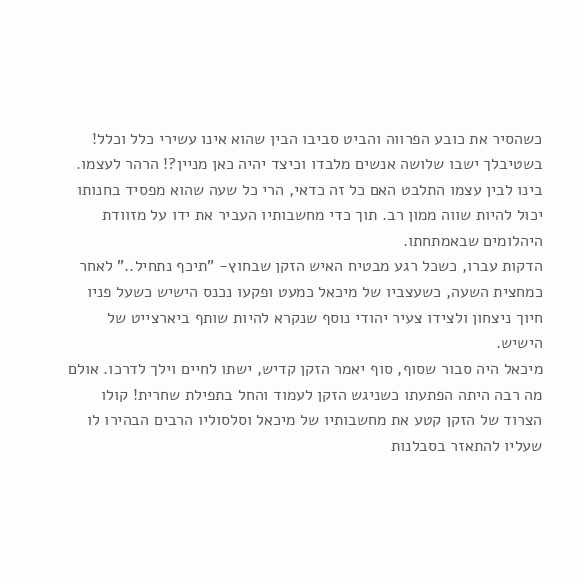כשהסיר את כובע הפרווה והביט סביבו הבין שהוא אינו עשירי כלל וכלל! בשטיבלך ישבו שלושה אנשים מלבדו וכיצד יהיה כאן מניין?! הרהר לעצמו. בינו לבין עצמו התלבט האם כל זה כדאי, הרי כל שעה שהוא מפסיד בחנותו יכול להיות שווה ממון רב. תוך כדי מחשבותיו העביר את ידו על מזוודת היהלומים שבאמתחתו.
הדקות עברו, כשכל רגע מבטיח האיש הזקן שבחוץ- "תיכף נתחיל.." לאחר כמחצית השעה, כשעצביו של מיכאל כמעט ופקעו נכנס הישיש כשעל פניו חיוך ניצחון ולצידו צעיר יהודי נוסף שנקרא להיות שותף ביארצייט של הישיש.
מיכאל היה סבור שסוף, סוף יאמר הזקן קדיש, ישתו לחיים וילך לדרכו. אולם מה רבה היתה הפתעתו כשניגש הזקן לעמוד והחל בתפילת שחרית! קולו הצרוד של הזקן קטע את מחשבותיו של מיכאל וסלסוליו הרבים הבהירו לו שעליו להתאזר בסבלנות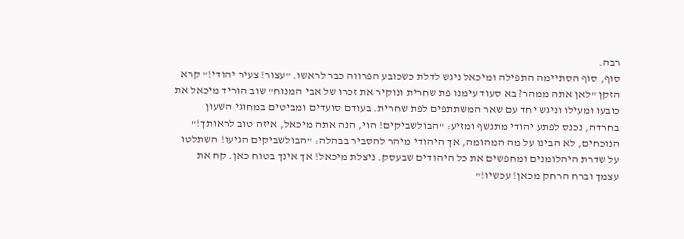רבה.
סוף, סוף הסתיימה התפילה ומיכאל ניגש לדלת כשכובע הפרווה כבר לראשו. "עצור! צעיר יהודי!" קרא הזקן "לאן אתה ממהר? בא סעוד עימנו פת שחרית ונוקיר את זכרו של אבי המנוח" שוב הוריד מיכאל את כובעו ומעילו וניגש יחד עם שאר המשתתפים לפת שחרית. בעודם סועדים ומביטים במחוגי השעון בחרדה, נכנס לפתע יהודי מתנשף ומזיע: "הבולשביקים! הוי, הנה אתה מיכאל, איזה טוב לראותך!" הנוכחים, לא הבינו על מה המהומה, אך היהודי מיהר להסביר בבהלה: "הבולשביקים הגיעו! השתלטו על שדרת היהלומנים ומחפשים את כל היהודים שבעסק. ניצלת מיכאל! אך אינך בטוח כאן. קח את עצמך וברח הרחק מכאן! עכשיו!"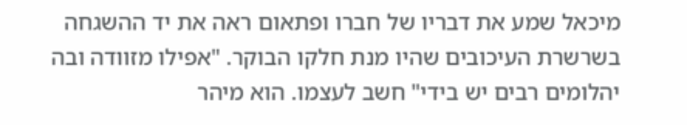מיכאל שמע את דבריו של חברו ופתאום ראה את יד ההשגחה בשרשרת העיכובים שהיו מנת חלקו הבוקר. "אפילו מזוודה ובה יהלומים רבים יש בידי" חשב לעצמו. הוא מיהר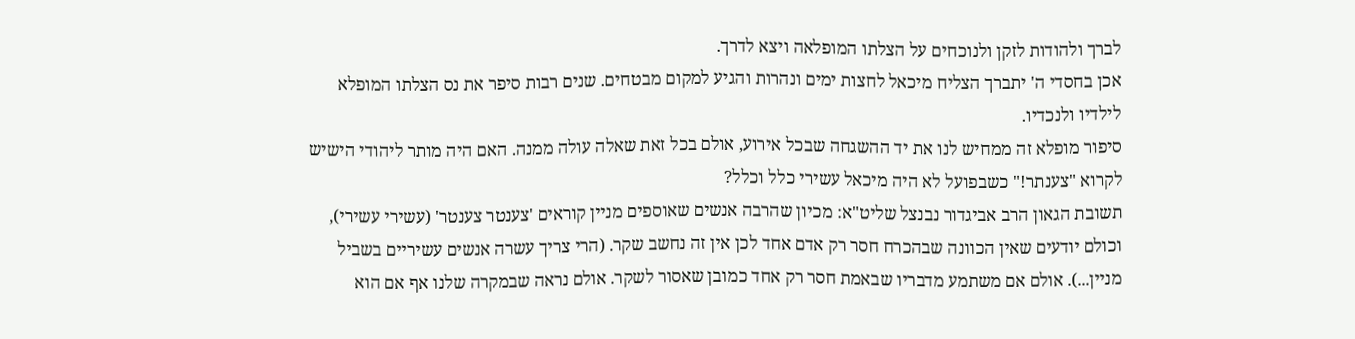לברך ולהודות לזקן ולנוכחים על הצלתו המופלאה ויצא לדרך.
אכן בחסדי ה' יתברך הצליח מיכאל לחצות ימים ונהרות והגיע למקום מבטחים. שנים רבות סיפר את נס הצלתו המופלא לילדיו ולנכדיו.
סיפור מופלא זה ממחיש לנו את יד ההשגחה שבכל אירוע, אולם בכל זאת שאלה עולה ממנה. האם היה מותר ליהודי הישיש לקרוא "צענתר!" כשבפועל לא היה מיכאל עשירי כלל וכלל?
תשובת הגאון הרב אביגדור נבנצל שליט"א: מכיון שהרבה אנשים שאוספים מניין קוראים 'צענטר צענטר' (עשירי עשירי), וכולם יודעים שאין הכוונה שבהכרח חסר רק אדם אחד לכן אין זה נחשב שקר. (הרי צריך עשרה אנשים עשיריים בשביל מניין...). אולם אם משתמע מדבריו שבאמת חסר רק אחד כמובן שאסור לשקר. אולם נראה שבמקרה שלנו אף אם הוא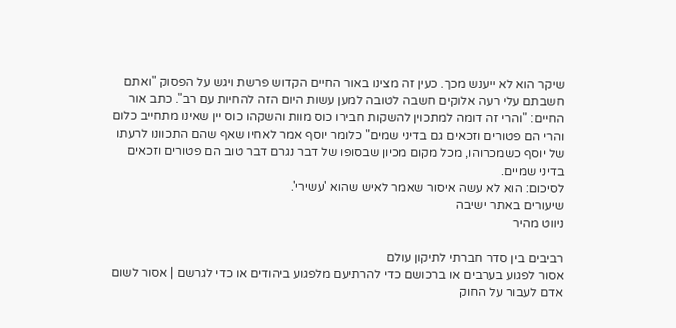שיקר הוא לא ייענש מכך. כעין זה מצינו באור החיים הקדוש פרשת ויגש על הפסוק "ואתם חשבתם עלי רעה אלוקים חשבה לטובה למען עשות היום הזה להחיות עם רב". כתב אור החיים: "והרי זה דומה למתכוין להשקות חבירו כוס מוות והשקהו כוס יין שאינו מתחייב כלום והרי הם פטורים וזכאים גם בדיני שמים" כלומר יוסף אמר לאחיו שאף שהם התכוונו לרעתו של יוסף כשמכרוהו, מכל מקום מכיון שבסופו של דבר נגרם דבר טוב הם פטורים וזכאים בדיני שמיים.
לסיכום: הוא לא עשה איסור שאמר לאיש שהוא 'עשירי'.
שיעורים באתר ישיבה
ניווט מהיר

רביבים בין סדר חברתי לתיקון עולם
אסור לפגוע בערבים או ברכושם כדי להרתיעם מלפגוע ביהודים או כדי לגרשם | אסור לשום אדם לעבור על החוק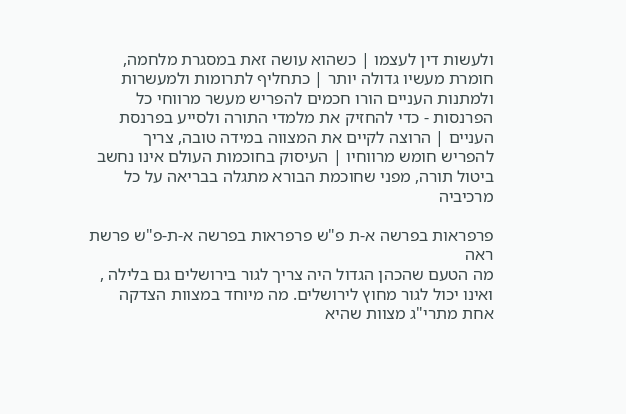ולעשות דין לעצמו | כשהוא עושה זאת במסגרת מלחמה, חומרת מעשיו גדולה יותר | כתחליף לתרומות ולמעשרות ולמתנות העניים הורו חכמים להפריש מעשר מרווחי כל הפרנסות - כדי להחזיק את מלמדי התורה ולסייע בפרנסת העניים | הרוצה לקיים את המצווה במידה טובה, צריך להפריש חומש מרווחיו | העיסוק בחוכמות העולם אינו נחשב ביטול תורה, מפני שחוכמת הבורא מתגלה בבריאה על כל מרכיביה

פרפראות בפרשה א-ת פ"ש פרפראות בפרשה א-ת-פ"ש פרשת ראה
מה הטעם שהכהן הגדול היה צריך לגור בירושלים גם בלילה , ואינו יכול לגור מחוץ לירושלים. מה מיוחד במצוות הצדקה אחת מתרי"ג מצוות שהיא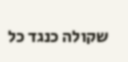שקולה כנגד כל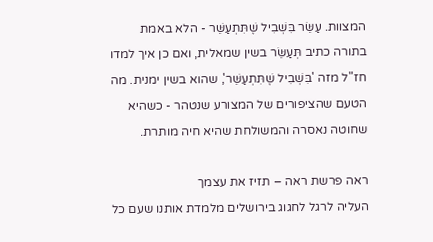המצוות. עַשֵּׂר בִּשְׁבִיל שֶׁתִּתְעַשֵּׁר - הלא באמת בתורה כתיב תְּעַשֵּׂר בשין שמאלית, ואם כן איך למדו חז"ל מזה 'בִּשְׁבִיל שֶׁתִּתְעַשֵּׁר', שהוא בשין ימנית. מה הטעם שהציפורים של המצורע שנטהר - כשהיא שחוטה נאסרה והמשולחת שהיא חיה מותרת.

ראה פרשת ראה – תזיז את עצמך
העליה לרגל לחגוג בירושלים מלמדת אותנו שעם כל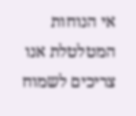אי הנוחות המטלטלת אנו צריכים לשמוח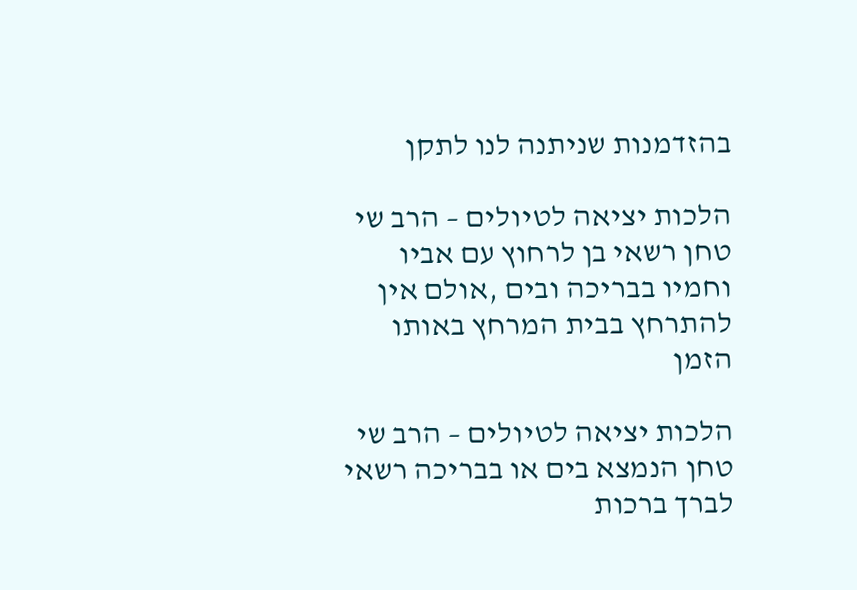בהזדמנות שניתנה לנו לתקן

הלכות יציאה לטיולים – הרב שי טחן רשאי בן לרחוץ עם אביו וחמיו בבריכה ובים ,אולם אין להתרחץ בבית המרחץ באותו הזמן

הלכות יציאה לטיולים – הרב שי טחן הנמצא בים או בבריכה רשאי לברך ברכות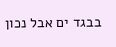בבגד ים אבל נכון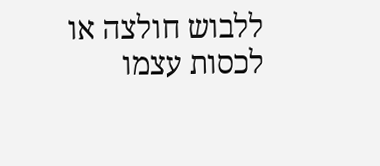ללבוש חולצה או לכסות עצמו